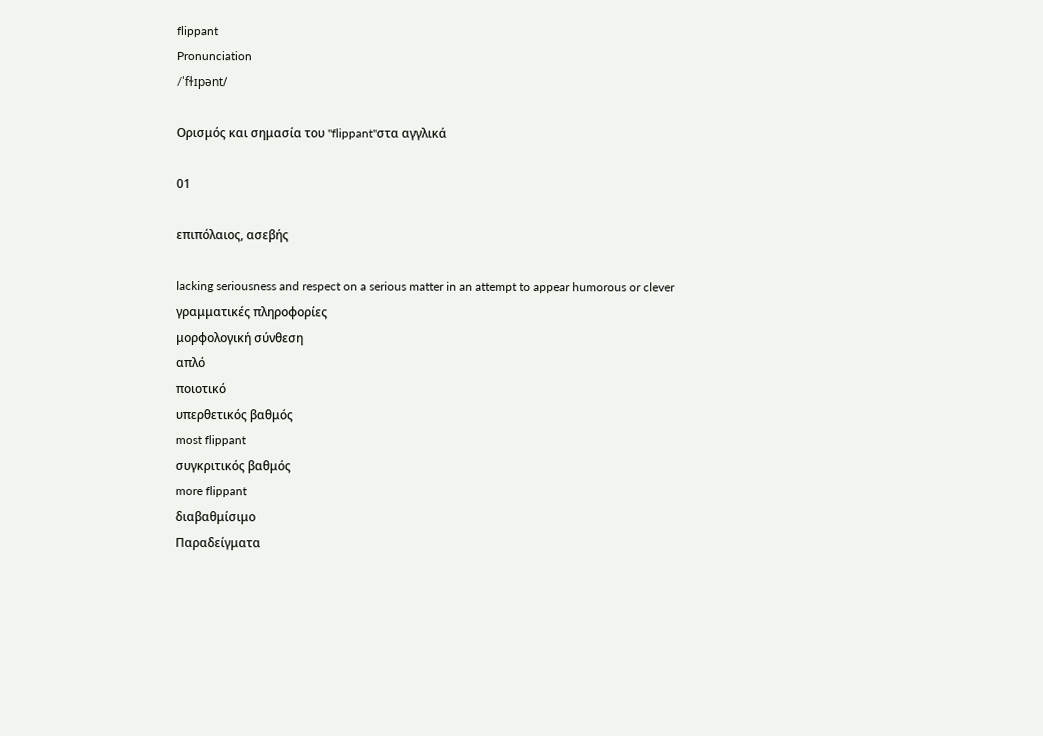flippant
Pronunciation
/ˈfɫɪpənt/

Ορισμός και σημασία του "flippant"στα αγγλικά

01

επιπόλαιος, ασεβής

lacking seriousness and respect on a serious matter in an attempt to appear humorous or clever
γραμματικές πληροφορίες
μορφολογική σύνθεση
απλό
ποιοτικό
υπερθετικός βαθμός
most flippant
συγκριτικός βαθμός
more flippant
διαβαθμίσιμο
Παραδείγματα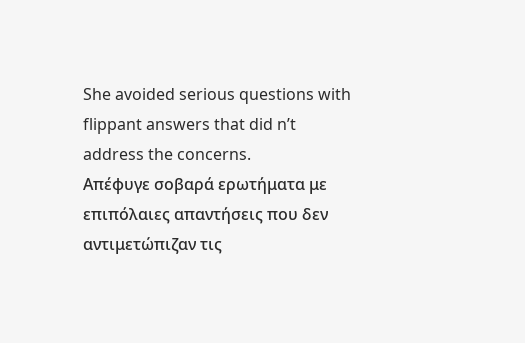She avoided serious questions with flippant answers that did n’t address the concerns.
Απέφυγε σοβαρά ερωτήματα με επιπόλαιες απαντήσεις που δεν αντιμετώπιζαν τις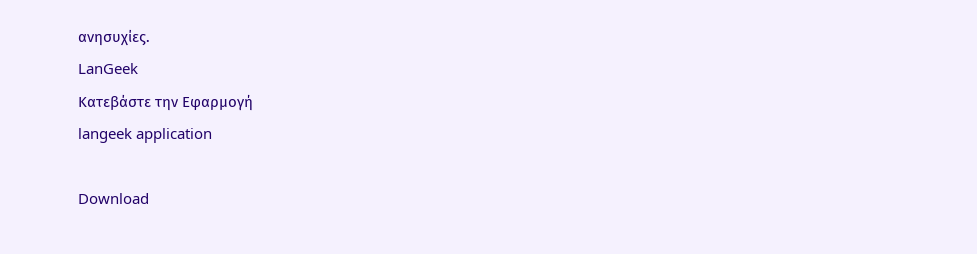ανησυχίες.
LanGeek
Κατεβάστε την Εφαρμογή
langeek application

Download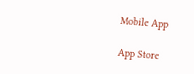Mobile App

App Store